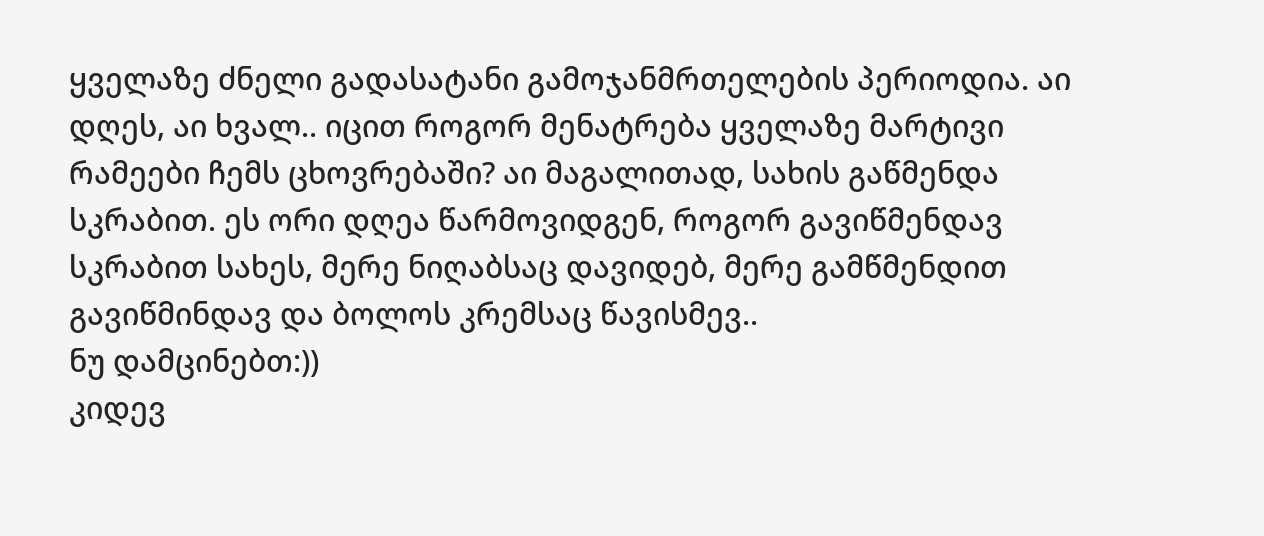ყველაზე ძნელი გადასატანი გამოჯანმრთელების პერიოდია. აი დღეს, აი ხვალ.. იცით როგორ მენატრება ყველაზე მარტივი რამეები ჩემს ცხოვრებაში? აი მაგალითად, სახის გაწმენდა სკრაბით. ეს ორი დღეა წარმოვიდგენ, როგორ გავიწმენდავ სკრაბით სახეს, მერე ნიღაბსაც დავიდებ, მერე გამწმენდით გავიწმინდავ და ბოლოს კრემსაც წავისმევ..
ნუ დამცინებთ:))
კიდევ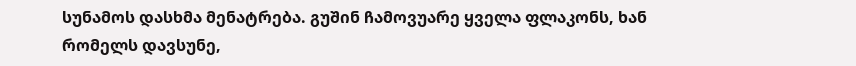სუნამოს დასხმა მენატრება. გუშინ ჩამოვუარე ყველა ფლაკონს, ხან რომელს დავსუნე,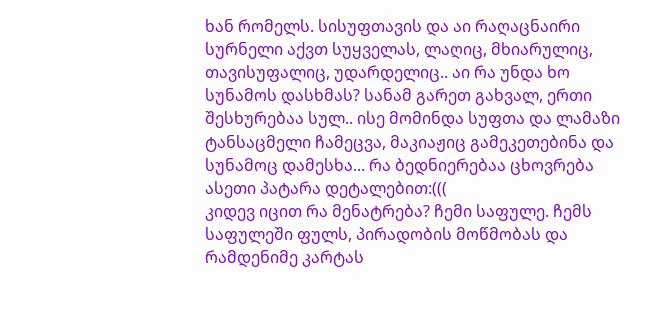ხან რომელს. სისუფთავის და აი რაღაცნაირი სურნელი აქვთ სუყველას, ლაღიც, მხიარულიც, თავისუფალიც, უდარდელიც.. აი რა უნდა ხო სუნამოს დასხმას? სანამ გარეთ გახვალ, ერთი შესხურებაა სულ.. ისე მომინდა სუფთა და ლამაზი ტანსაცმელი ჩამეცვა, მაკიაჟიც გამეკეთებინა და სუნამოც დამესხა... რა ბედნიერებაა ცხოვრება ასეთი პატარა დეტალებით:(((
კიდევ იცით რა მენატრება? ჩემი საფულე. ჩემს საფულეში ფულს, პირადობის მოწმობას და რამდენიმე კარტას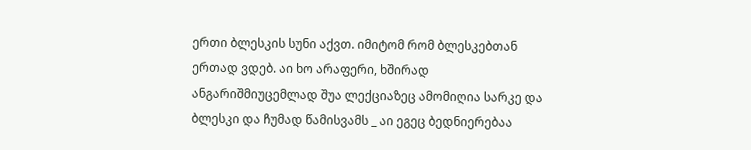ერთი ბლესკის სუნი აქვთ. იმიტომ რომ ბლესკებთან ერთად ვდებ. აი ხო არაფერი, ხშირად ანგარიშმიუცემლად შუა ლექციაზეც ამომიღია სარკე და ბლესკი და ჩუმად წამისვამს _ აი ეგეც ბედნიერებაა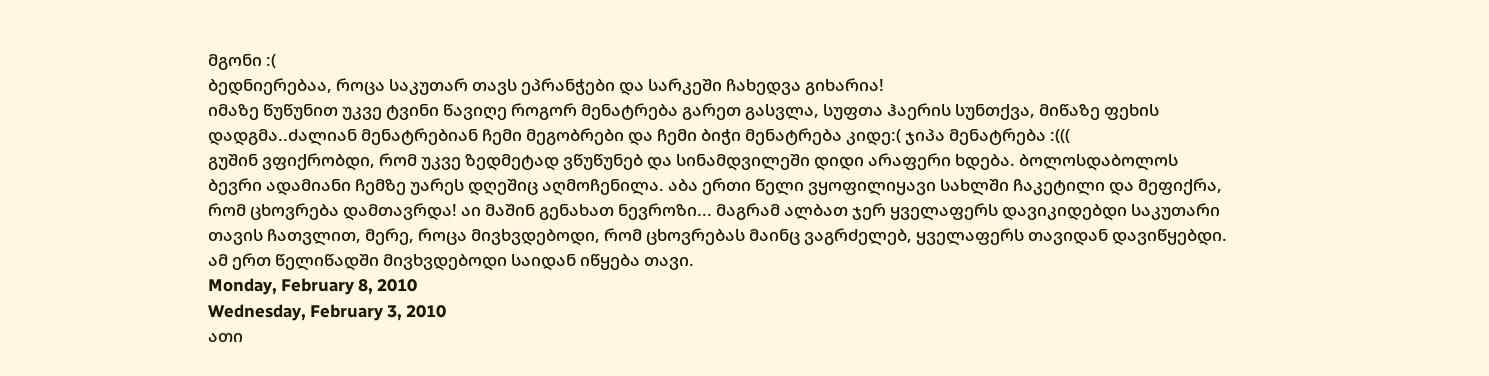მგონი :(
ბედნიერებაა, როცა საკუთარ თავს ეპრანჭები და სარკეში ჩახედვა გიხარია!
იმაზე წუწუნით უკვე ტვინი წავიღე როგორ მენატრება გარეთ გასვლა, სუფთა ჰაერის სუნთქვა, მიწაზე ფეხის დადგმა..ძალიან მენატრებიან ჩემი მეგობრები და ჩემი ბიჭი მენატრება კიდე:( ჯიპა მენატრება :(((
გუშინ ვფიქრობდი, რომ უკვე ზედმეტად ვწუწუნებ და სინამდვილეში დიდი არაფერი ხდება. ბოლოსდაბოლოს ბევრი ადამიანი ჩემზე უარეს დღეშიც აღმოჩენილა. აბა ერთი წელი ვყოფილიყავი სახლში ჩაკეტილი და მეფიქრა, რომ ცხოვრება დამთავრდა! აი მაშინ გენახათ ნევროზი... მაგრამ ალბათ ჯერ ყველაფერს დავიკიდებდი საკუთარი თავის ჩათვლით, მერე, როცა მივხვდებოდი, რომ ცხოვრებას მაინც ვაგრძელებ, ყველაფერს თავიდან დავიწყებდი. ამ ერთ წელიწადში მივხვდებოდი საიდან იწყება თავი.
Monday, February 8, 2010
Wednesday, February 3, 2010
ათი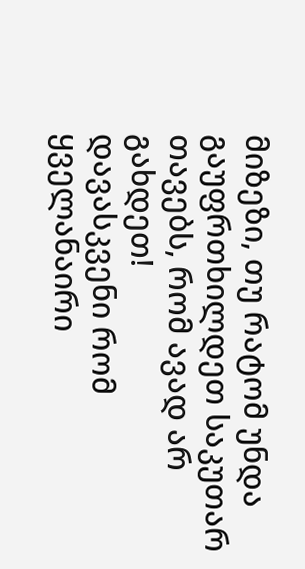მიზეზი, თუ რატომ უნდა გაუფრთხილდეთ საკუთარ თავებს, რომ ავად არ გახდეთ!
დავასკვენი რომ ყველანაირი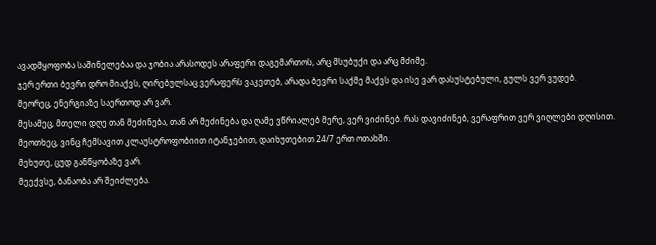ავადმყოფობა საშინელებაა და ჯობია არასოდეს არაფერი დაგემართოს, არც მსუბუქი და არც მძიმე.
ჯერ ერთი ბევრი დრო მიაქვს, ღირებულსაც ვერაფერს ვაკეთებ, არადა ბევრი საქმე მაქვს და ისე ვარ დასუსტებული, გულს ვერ ვუდებ.
მეორეც, ენერგიაზე საერთოდ არ ვარ.
მესამეც, მთელი დღე თან მეძინება, თან არ მეძინება და ღამე ვწრიალებ მერე, ვერ ვიძინებ. რას დავიძინებ, ვერაფრით ვერ ვიღლები დღისით.
მეოთხეც, ვინც ჩემსავით კლაუსტროფობიით იტანჯებით, დაიხუთებით 24/7 ერთ ოთახში.
მეხუთე, ცუდ განწყობაზე ვარ.
მეექვსე, ბანაობა არ შეიძლება.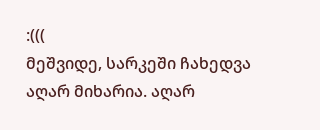:(((
მეშვიდე, სარკეში ჩახედვა აღარ მიხარია. აღარ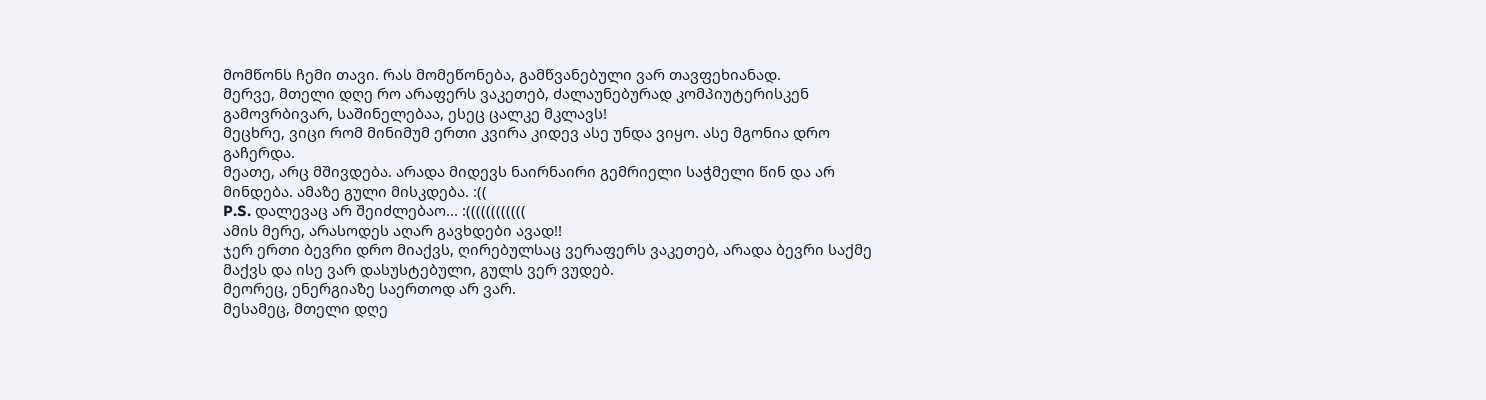მომწონს ჩემი თავი. რას მომეწონება, გამწვანებული ვარ თავფეხიანად.
მერვე, მთელი დღე რო არაფერს ვაკეთებ, ძალაუნებურად კომპიუტერისკენ გამოვრბივარ, საშინელებაა, ესეც ცალკე მკლავს!
მეცხრე, ვიცი რომ მინიმუმ ერთი კვირა კიდევ ასე უნდა ვიყო. ასე მგონია დრო გაჩერდა.
მეათე, არც მშივდება. არადა მიდევს ნაირნაირი გემრიელი საჭმელი წინ და არ მინდება. ამაზე გული მისკდება. :((
P.S. დალევაც არ შეიძლებაო... :((((((((((((
ამის მერე, არასოდეს აღარ გავხდები ავად!!
ჯერ ერთი ბევრი დრო მიაქვს, ღირებულსაც ვერაფერს ვაკეთებ, არადა ბევრი საქმე მაქვს და ისე ვარ დასუსტებული, გულს ვერ ვუდებ.
მეორეც, ენერგიაზე საერთოდ არ ვარ.
მესამეც, მთელი დღე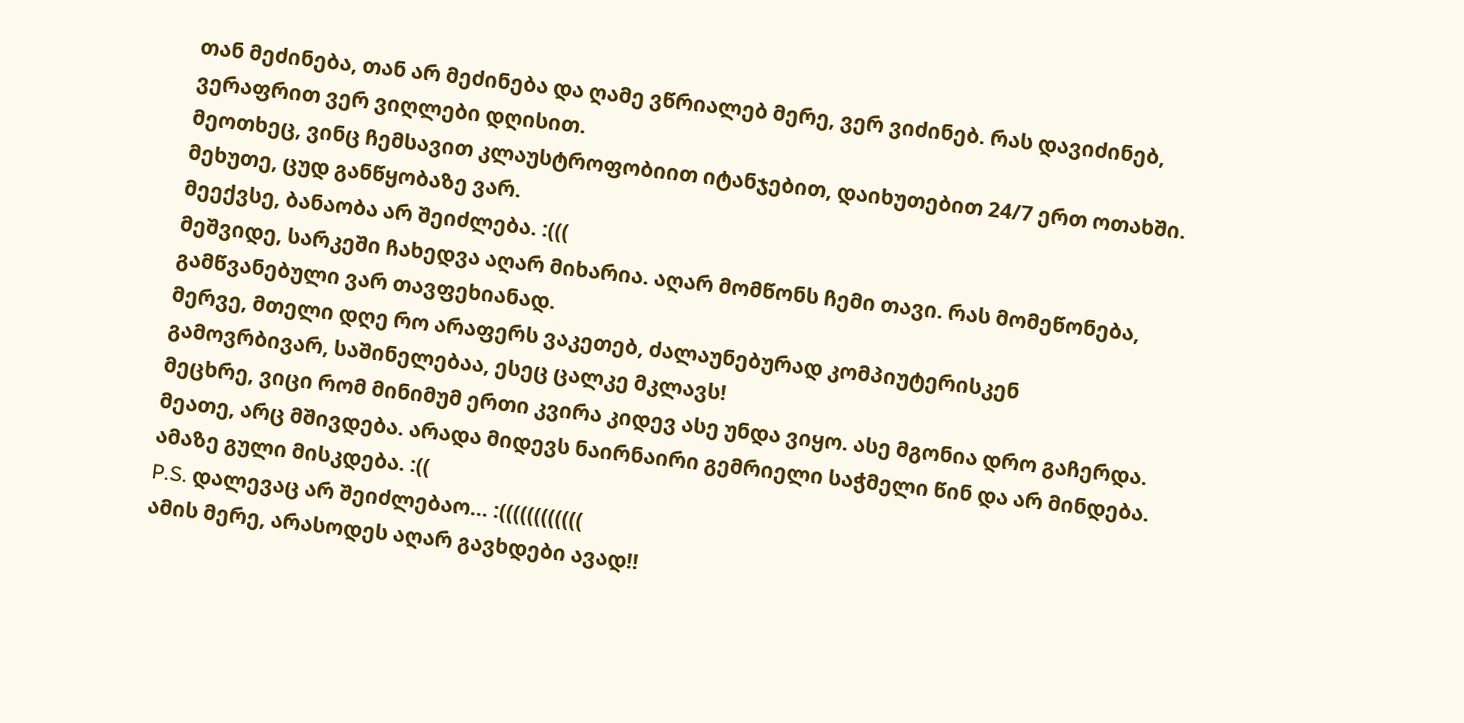თან მეძინება, თან არ მეძინება და ღამე ვწრიალებ მერე, ვერ ვიძინებ. რას დავიძინებ, ვერაფრით ვერ ვიღლები დღისით.
მეოთხეც, ვინც ჩემსავით კლაუსტროფობიით იტანჯებით, დაიხუთებით 24/7 ერთ ოთახში.
მეხუთე, ცუდ განწყობაზე ვარ.
მეექვსე, ბანაობა არ შეიძლება. :(((
მეშვიდე, სარკეში ჩახედვა აღარ მიხარია. აღარ მომწონს ჩემი თავი. რას მომეწონება, გამწვანებული ვარ თავფეხიანად.
მერვე, მთელი დღე რო არაფერს ვაკეთებ, ძალაუნებურად კომპიუტერისკენ გამოვრბივარ, საშინელებაა, ესეც ცალკე მკლავს!
მეცხრე, ვიცი რომ მინიმუმ ერთი კვირა კიდევ ასე უნდა ვიყო. ასე მგონია დრო გაჩერდა.
მეათე, არც მშივდება. არადა მიდევს ნაირნაირი გემრიელი საჭმელი წინ და არ მინდება. ამაზე გული მისკდება. :((
P.S. დალევაც არ შეიძლებაო... :((((((((((((
ამის მერე, არასოდეს აღარ გავხდები ავად!!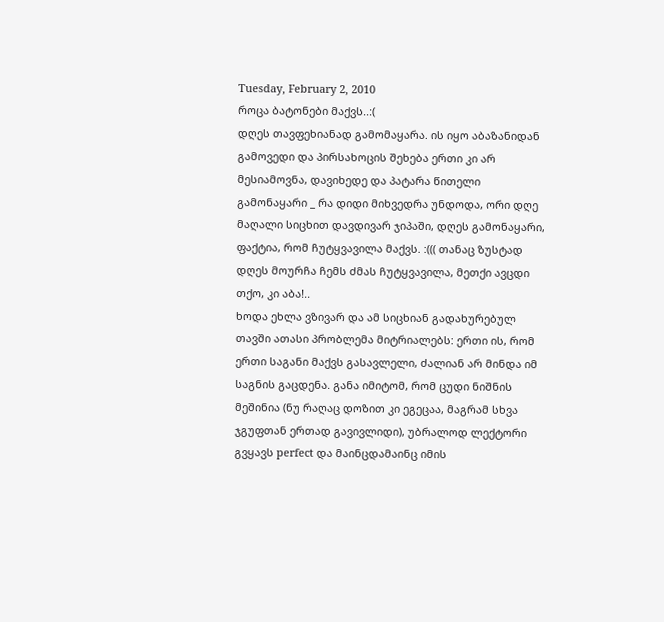Tuesday, February 2, 2010
როცა ბატონები მაქვს..:(
დღეს თავფეხიანად გამომაყარა. ის იყო აბაზანიდან გამოვედი და პირსახოცის შეხება ერთი კი არ მესიამოვნა, დავიხედე და პატარა წითელი გამონაყარი _ რა დიდი მიხვედრა უნდოდა, ორი დღე მაღალი სიცხით დავდივარ ჯიპაში, დღეს გამონაყარი, ფაქტია, რომ ჩუტყვავილა მაქვს. :((( თანაც ზუსტად დღეს მოურჩა ჩემს ძმას ჩუტყვავილა, მეთქი ავცდი თქო, კი აბა!..
ხოდა ეხლა ვზივარ და ამ სიცხიან გადახურებულ თავში ათასი პრობლემა მიტრიალებს: ერთი ის, რომ ერთი საგანი მაქვს გასავლელი, ძალიან არ მინდა იმ საგნის გაცდენა. განა იმიტომ, რომ ცუდი ნიშნის მეშინია (ნუ რაღაც დოზით კი ეგეცაა, მაგრამ სხვა ჯგუფთან ერთად გავივლიდი), უბრალოდ ლექტორი გვყავს perfect და მაინცდამაინც იმის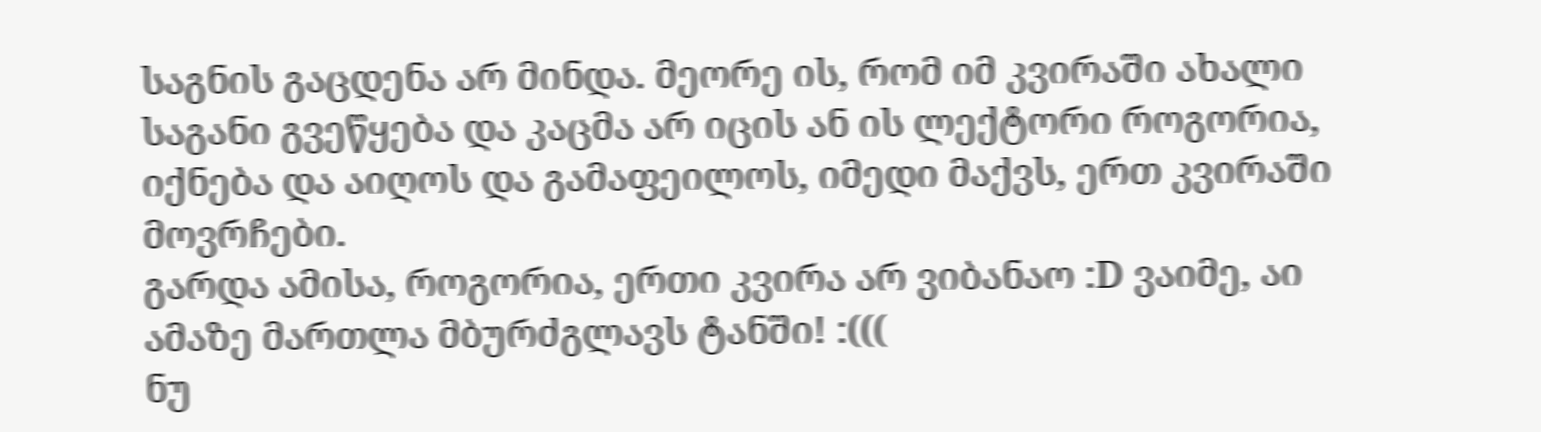საგნის გაცდენა არ მინდა. მეორე ის, რომ იმ კვირაში ახალი საგანი გვეწყება და კაცმა არ იცის ან ის ლექტორი როგორია, იქნება და აიღოს და გამაფეილოს, იმედი მაქვს, ერთ კვირაში მოვრჩები.
გარდა ამისა, როგორია, ერთი კვირა არ ვიბანაო :D ვაიმე, აი ამაზე მართლა მბურძგლავს ტანში! :(((
ნუ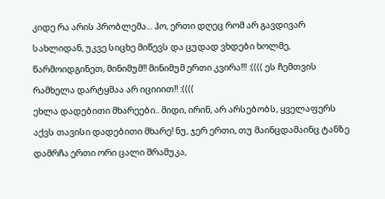კიდე რა არის პრობლემა... ჰო, ერთი დღეც რომ არ გავდივარ სახლიდან, უკვე სიცხე მიწევს და ცუდად ვხდები ხოლმე, წარმოიდგინეთ, მინიმუმ!! მინიმუმ ერთი კვირა!!! :(((( ეს ჩემთვის რამხელა დარტყმაა არ იციიით!! :((((
ეხლა დადებითი მხარეები.. მიდი, ირინ, არ არსებობს, ყველაფერს აქვს თავისი დადებითი მხარე! ნუ, ჯერ ერთი, თუ მაინცდამაინც ტანზე დამრჩა ერთი ორი ცალი შრამუკა,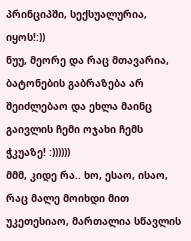პრინციპში, სექსუალურია, იყოს!:))
ნუუ, მეორე და რაც მთავარია, ბატონების გაბრაზება არ შეიძლებაო და ეხლა მაინც გაივლის ჩემი ოჯახი ჩემს ჭკუაზე! :))))))
მმმ, კიდე რა.. ხო, ესაო, ისაო, რაც მალე მოიხდი მით უკეთესიაო, მართალია სწავლის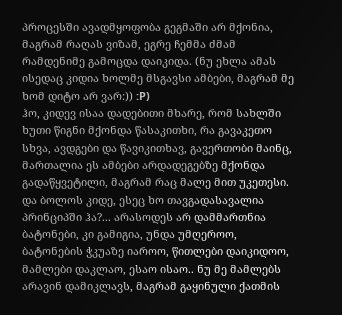პროცესში ავადმყოფობა გეგმაში არ მქონია, მაგრამ რაღას ვიზამ, ეგრე ჩემმა ძმამ რამდენიმე გამოცდა დაიკიდა. (ნუ ეხლა ამას ისედაც კიდია ხოლმე მსგავსი ამბები, მაგრამ მე ხომ დიტო არ ვარ:)) :P)
ჰო, კიდევ ისაა დადებითი მხარე, რომ სახლში ხუთი წიგნი მქონდა წასაკითხი, რა გავაკეთო სხვა, ავდგები და წავიკითხავ, გავერთობი მაინც, მართალია ეს ამბები არდადეგებზე მქონდა გადაწყვეტილი, მაგრამ რაც მალე მით უკეთესი.
და ბოლოს კიდე, ესეც ხო თავგადასავალია პრინციპში ჰა?... არასოდეს არ დამმართნია ბატონები, კი გამიგია, უნდა უმღეროო, ბატონების ჭკუაზე იაროო, წითლები დაიკიდოო, მამლები დაკლაო, ესაო ისაო.. ნუ მე მამლებს არავინ დამიკლავს, მაგრამ გაყინული ქათმის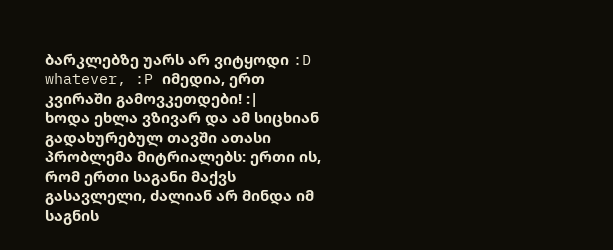ბარკლებზე უარს არ ვიტყოდი :D
whatever, :P იმედია, ერთ კვირაში გამოვკეთდები! :|
ხოდა ეხლა ვზივარ და ამ სიცხიან გადახურებულ თავში ათასი პრობლემა მიტრიალებს: ერთი ის, რომ ერთი საგანი მაქვს გასავლელი, ძალიან არ მინდა იმ საგნის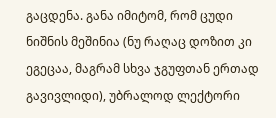გაცდენა. განა იმიტომ, რომ ცუდი ნიშნის მეშინია (ნუ რაღაც დოზით კი ეგეცაა, მაგრამ სხვა ჯგუფთან ერთად გავივლიდი), უბრალოდ ლექტორი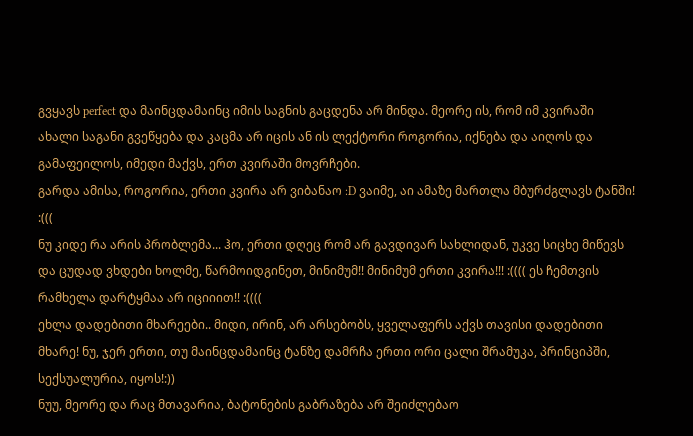გვყავს perfect და მაინცდამაინც იმის საგნის გაცდენა არ მინდა. მეორე ის, რომ იმ კვირაში ახალი საგანი გვეწყება და კაცმა არ იცის ან ის ლექტორი როგორია, იქნება და აიღოს და გამაფეილოს, იმედი მაქვს, ერთ კვირაში მოვრჩები.
გარდა ამისა, როგორია, ერთი კვირა არ ვიბანაო :D ვაიმე, აი ამაზე მართლა მბურძგლავს ტანში! :(((
ნუ კიდე რა არის პრობლემა... ჰო, ერთი დღეც რომ არ გავდივარ სახლიდან, უკვე სიცხე მიწევს და ცუდად ვხდები ხოლმე, წარმოიდგინეთ, მინიმუმ!! მინიმუმ ერთი კვირა!!! :(((( ეს ჩემთვის რამხელა დარტყმაა არ იციიით!! :((((
ეხლა დადებითი მხარეები.. მიდი, ირინ, არ არსებობს, ყველაფერს აქვს თავისი დადებითი მხარე! ნუ, ჯერ ერთი, თუ მაინცდამაინც ტანზე დამრჩა ერთი ორი ცალი შრამუკა, პრინციპში, სექსუალურია, იყოს!:))
ნუუ, მეორე და რაც მთავარია, ბატონების გაბრაზება არ შეიძლებაო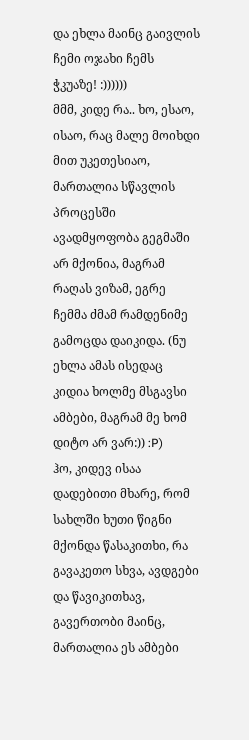და ეხლა მაინც გაივლის ჩემი ოჯახი ჩემს ჭკუაზე! :))))))
მმმ, კიდე რა.. ხო, ესაო, ისაო, რაც მალე მოიხდი მით უკეთესიაო, მართალია სწავლის პროცესში ავადმყოფობა გეგმაში არ მქონია, მაგრამ რაღას ვიზამ, ეგრე ჩემმა ძმამ რამდენიმე გამოცდა დაიკიდა. (ნუ ეხლა ამას ისედაც კიდია ხოლმე მსგავსი ამბები, მაგრამ მე ხომ დიტო არ ვარ:)) :P)
ჰო, კიდევ ისაა დადებითი მხარე, რომ სახლში ხუთი წიგნი მქონდა წასაკითხი, რა გავაკეთო სხვა, ავდგები და წავიკითხავ, გავერთობი მაინც, მართალია ეს ამბები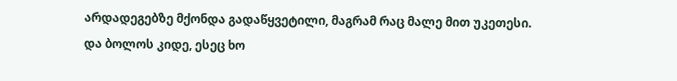არდადეგებზე მქონდა გადაწყვეტილი, მაგრამ რაც მალე მით უკეთესი.
და ბოლოს კიდე, ესეც ხო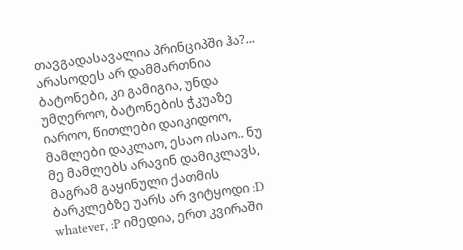თავგადასავალია პრინციპში ჰა?... არასოდეს არ დამმართნია ბატონები, კი გამიგია, უნდა უმღეროო, ბატონების ჭკუაზე იაროო, წითლები დაიკიდოო, მამლები დაკლაო, ესაო ისაო.. ნუ მე მამლებს არავინ დამიკლავს, მაგრამ გაყინული ქათმის ბარკლებზე უარს არ ვიტყოდი :D
whatever, :P იმედია, ერთ კვირაში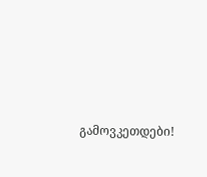გამოვკეთდები!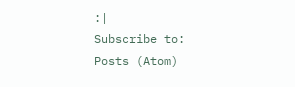:|
Subscribe to:
Posts (Atom)